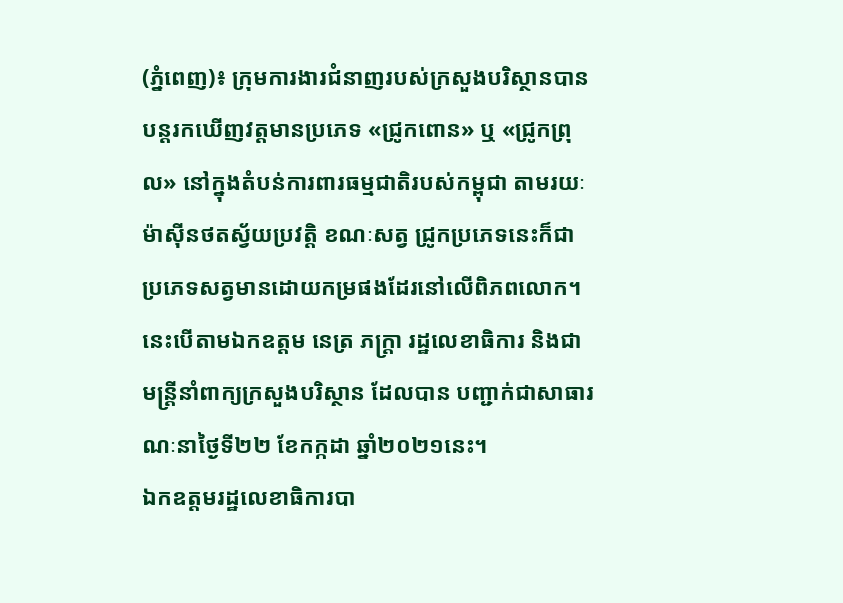(ភ្នំពេញ)៖ ក្រុមការងារជំនាញរបស់ក្រសួងបរិស្ថានបានបន្តរកឃើញវត្តមានប្រភេទ «ជ្រូកពោន» ឬ «ជ្រូកព្រុល» នៅក្នុងតំបន់ការពារធម្មជាតិរបស់កម្ពុជា តាមរយៈម៉ាស៊ីនថតស្វ័យប្រវត្តិ ខណៈសត្វ ជ្រូកប្រភេទនេះក៏ជាប្រភេទសត្វមានដោយកម្រផងដែរនៅលើពិភពលោក។ នេះបើតាមឯកឧត្តម នេត្រ ភក្ត្រា រដ្ឋលេខាធិការ និងជាមន្ត្រីនាំពាក្យក្រសួងបរិស្ថាន ដែលបាន បញ្ជាក់ជាសាធារណៈនាថ្ងៃទី២២ ខែកក្កដា ឆ្នាំ២០២១នេះ។
ឯកឧត្តមរដ្ឋលេខាធិការបា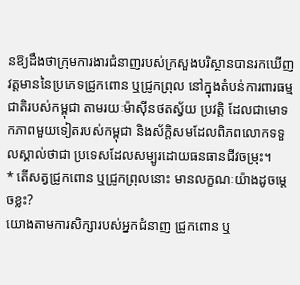នឱ្យដឹងថាក្រុមការងារជំនាញរបស់ក្រសួងបរិស្ថានបានរកឃើញវត្តមាននៃប្រភេទជ្រូកពោន ឬជ្រូកព្រុល នៅក្នុងតំបន់ការពារធម្មជាតិរបស់កម្ពុជា តាមរយៈម៉ាស៊ីនថតស្វ័យ ប្រវត្តិ ដែលជាមោទកភាពមួយទៀតរបស់កម្ពុជា និងស័ក្តិសមដែលពិភពលោកទទួលស្គាល់ថាជា ប្រទេសដែលសម្បូរដោយធនធានជីវចម្រុះ។
* តើសត្វជ្រូកពោន ឬជ្រូកព្រុលនោះ មានលក្ខណៈយ៉ាងដូចម្ដេចខ្លះ?
យោងតាមការសិក្សារបស់អ្នកជំនាញ ជ្រូកពោន ឬ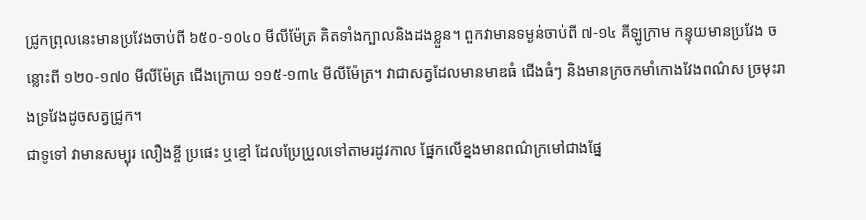ជ្រូកព្រុលនេះមានប្រវែងចាប់ពី ៦៥០-១០៤០ មីលីម៉ែត្រ គិតទាំងក្បាលនិងដងខ្លួន។ ពួកវាមានទម្ងន់ចាប់ពី ៧-១៤ គីឡូក្រាម កន្ទុយមានប្រវែង ចន្លោះពី ១២០-១៧០ មីលីម៉ែត្រ ជើងក្រោយ ១១៥-១៣៤ មីលីម៉ែត្រ។ វាជាសត្វដែលមានមាឌធំ ជើងធំៗ និងមានក្រចកមាំកោងវែងពណ៌ស ច្រមុះរាងទ្រវែងដូចសត្វជ្រូក។
ជាទូទៅ វាមានសម្បុរ លឿងខ្ចី ប្រផេះ ឬខ្មៅ ដែលប្រែប្រួលទៅតាមរដូវកាល ផ្នែកលើខ្នងមានពណ៌ក្រមៅជាងផ្នែ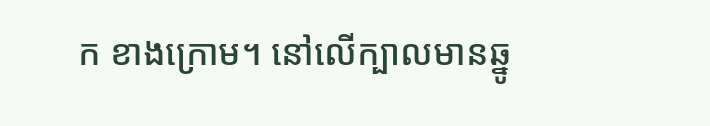ក ខាងក្រោម។ នៅលើក្បាលមានឆ្នូ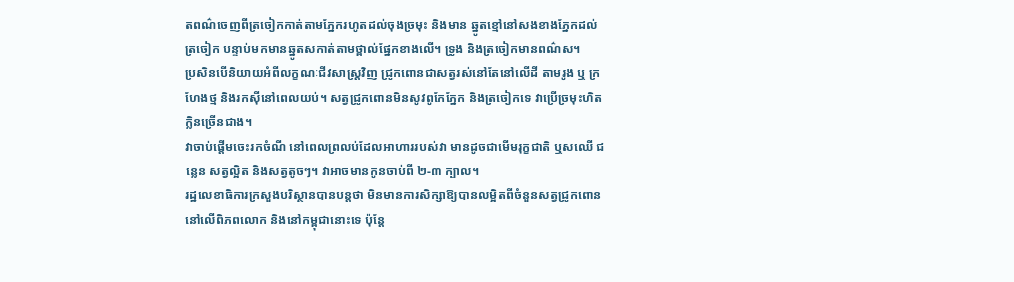តពណ៌ចេញពីត្រចៀកកាត់តាមភ្នែករហូតដល់ចុងច្រមុះ និងមាន ឆ្នូតខ្មៅនៅសងខាងភ្នែកដល់ត្រចៀក បន្ទាប់មកមានឆ្នូតសកាត់តាមថ្ពាល់ផ្នែកខាងលើ។ ទ្រូង និងត្រចៀកមានពណ៌ស។
ប្រសិនបើនិយាយអំពីលក្ខណៈជីវសាស្ត្រវិញ ជ្រូកពោនជាសត្វរស់នៅតែនៅលើដី តាមរូង ឬ ក្រហែងថ្ម និងរកស៊ីនៅពេលយប់។ សត្វជ្រូកពោនមិនសូវពូកែភ្នែក និងត្រចៀកទេ វាប្រើច្រមុះហិត ក្លិនច្រើនជាង។
វាចាប់ផ្តើមចេះរកចំណី នៅពេលព្រលប់ដែលអាហាររបស់វា មានដូចជាមើមរុក្ខជាតិ ឬសឈើ ជន្លេន សត្វល្អិត និងសត្វតូចៗ។ វាអាចមានកូនចាប់ពី ២-៣ ក្បាល។
រដ្ឋលេខាធិការក្រសួងបរិស្ថានបានបន្តថា មិនមានការសិក្សាឱ្យបានលម្អិតពីចំនួនសត្វជ្រូកពោន នៅលើពិភពលោក និងនៅកម្ពុជានោះទេ ប៉ុន្តែ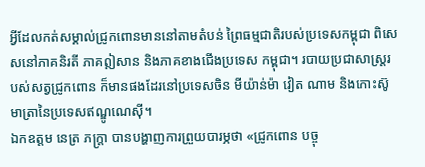អ្វីដែលកត់សម្គាល់ជ្រូកពោនមាននៅតាមតំបន់ ព្រៃធម្មជាតិរបស់ប្រទេសកម្ពុជា ពិសេសនៅភាគនិរតី ភាគឦសាន និងភាគខាងជើងប្រទេស កម្ពុជា។ របាយប្រជាសាស្ត្ររបស់សត្វជ្រូកពោន ក៏មានផងដែរនៅប្រទេសចិន មីយ៉ាន់ម៉ា វៀត ណាម និងកោះស៊ូមាត្រានៃប្រទេសឥណ្ឌូណេស៊ី។
ឯកឧត្តម នេត្រ ភក្ត្រា បានបង្ហាញការព្រួយបារម្ភថា «ជ្រូកពោន បច្ចុ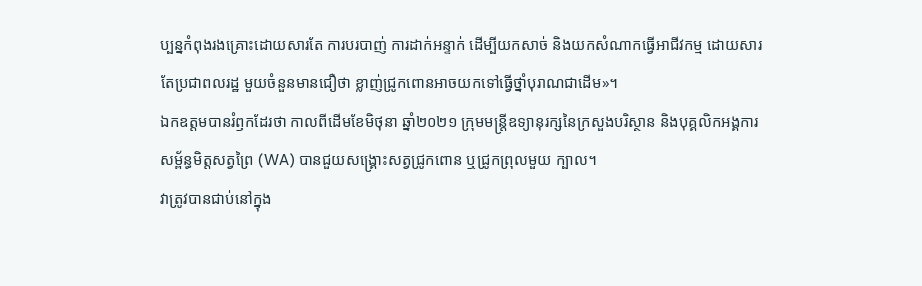ប្បន្នកំពុងរងគ្រោះដោយសារតែ ការបរបាញ់ ការដាក់អន្ទាក់ ដើម្បីយកសាច់ និងយកសំណាកធ្វើអាជីវកម្ម ដោយសារតែប្រជាពលរដ្ឋ មួយចំនួនមានជឿថា ខ្លាញ់ជ្រូកពោនអាចយកទៅធ្វើថ្នាំបុរាណជាដើម»។
ឯកឧត្តមបានរំឭកដែរថា កាលពីដើមខែមិថុនា ឆ្នាំ២០២១ ក្រុមមន្ត្រីឧទ្យានុរក្សនៃក្រសួងបរិស្ថាន និងបុគ្គលិកអង្គការសម្ព័ន្ធមិត្តសត្វព្រៃ (WA) បានជួយសង្គ្រោះសត្វជ្រូកពោន ឬជ្រូកព្រុលមួយ ក្បាល។
វាត្រូវបានជាប់នៅក្នុង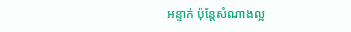អន្ទាក់ ប៉ុន្តែសំណាងល្អ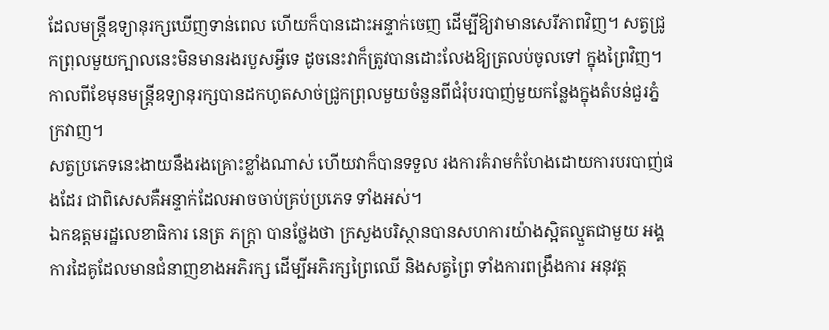ដែលមន្ត្រីឧទ្យានុរក្សឃើញទាន់ពេល ហើយក៏បានដោះអន្ទាក់ចេញ ដើម្បីឱ្យវាមានសេរីភាពវិញ។ សត្វជ្រូកព្រុលមួយក្បាលនេះមិនមានរងរបួសអ្វីទេ ដូចនេះវាក៏ត្រូវបានដោះលែងឱ្យត្រលប់ចូលទៅ ក្នុងព្រៃវិញ។កាលពីខែមុនមន្ត្រីឧទ្យានុរក្សបានដកហូតសាច់ជ្រូកព្រុលមួយចំនួនពីជំរុំបរបាញ់មួយកន្លែងក្នុងតំបន់ជួរភ្នំក្រវាញ។
សត្វប្រភេទនេះងាយនឹងរងគ្រោះខ្លាំងណាស់ ហើយវាក៏បានទទួល រងការគំរាមកំហែងដោយការបរបាញ់ផងដែរ ជាពិសេសគឺអន្ទាក់ដែលអាចចាប់គ្រប់ប្រភេទ ទាំងអស់។
ឯកឧត្តមរដ្ឋលេខាធិការ នេត្រ ភក្ត្រា បានថ្លែងថា ក្រសួងបរិស្ថានបានសហការយ៉ាងស្អិតល្មួតជាមួយ អង្គការដៃគូដែលមានជំនាញខាងអភិរក្ស ដើម្បីអភិរក្សព្រៃឈើ និងសត្វព្រៃ ទាំងការពង្រឹងការ អនុវត្ត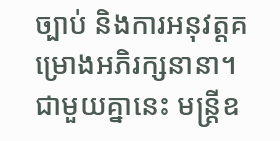ច្បាប់ និងការអនុវត្តគម្រោងអភិរក្សនានា។
ជាមួយគ្នានេះ មន្ត្រីឧ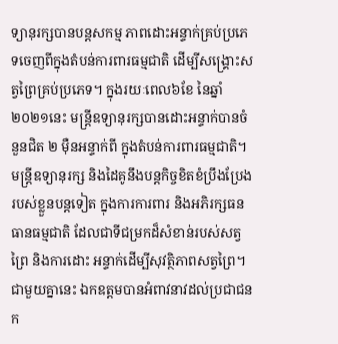ទ្យានុរក្សបានបន្តសកម្ម ភាពដោះអន្ទាក់គ្រប់ប្រភេទចេញពីក្នុងតំបន់ការពារធម្មជាតិ ដើម្បីសង្គ្រោះសត្វព្រៃគ្រប់ប្រភេទ។ ក្នុងរយៈពេល៦ខែ នៃឆ្នាំ២០២១នេះ មន្ត្រីឧទ្យានុរក្សបានដោះអន្ទាក់បានចំនួនជិត ២ ម៉ឺនអន្ទាក់ពី ក្នុងតំបន់ការពារធម្មជាតិ។
មន្ត្រីឧទ្យានុរក្ស និងដៃគូនឹងបន្តកិច្ចខិតខំប្រឹងប្រែងរបស់ខ្លួនបន្តទៀត ក្នុងការការពារ និងអភិរក្សធនធានធម្មជាតិ ដែលជាទីជម្រកដ៏សំខាន់របស់សត្វព្រៃ និងការដោះ អន្ទាក់ដើម្បីសុវត្ថិភាពសត្វព្រៃ។
ជាមួយគ្នានេះ ឯកឧត្តមបានអំពាវនាវដល់ប្រជាជនក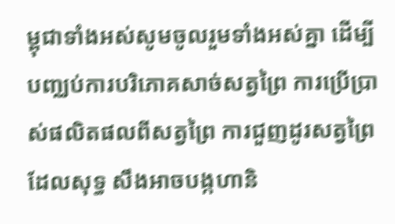ម្ពុជាទាំងអស់សូមចូលរួមទាំងអស់គ្នា ដើម្បី បញ្ឈប់ការបរិភោគសាច់សត្វព្រៃ ការប្រើប្រាស់ផលិតផលពីសត្វព្រៃ ការជួញដូរសត្វព្រៃ ដែលសុទ្ធ សឹងអាចបង្កហានិ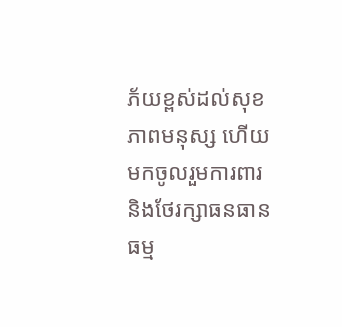ភ័យខ្ពស់ដល់សុខភាពមនុស្ស ហើយមកចូលរួមការពារ និងថែរក្សាធនធាន ធម្ម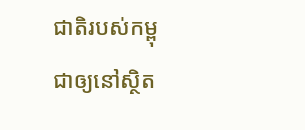ជាតិរបស់កម្ពុជាឲ្យនៅស្ថិត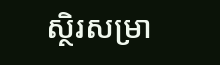ស្ថិរសម្រា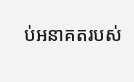ប់អនាគតរបស់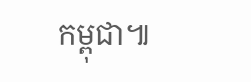កម្ពុជា៕